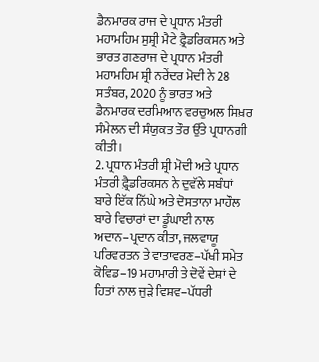ਡੈਨਮਾਰਕ ਰਾਜ ਦੇ ਪ੍ਰਧਾਨ ਮੰਤਰੀ ਮਹਾਮਹਿਮ ਸੁਸ਼੍ਰੀ ਮੈਟੇ ਫ਼੍ਰੈਡਰਿਕਸਨ ਅਤੇ ਭਾਰਤ ਗਣਰਾਜ ਦੇ ਪ੍ਰਧਾਨ ਮੰਤਰੀ ਮਹਾਮਹਿਮ ਸ਼੍ਰੀ ਨਰੇਂਦਰ ਮੋਦੀ ਨੇ 28 ਸਤੰਬਰ, 2020 ਨੂੰ ਭਾਰਤ ਅਤੇ ਡੈਨਮਾਰਕ ਦਰਮਿਆਨ ਵਰਚੁਅਲ ਸਿਖ਼ਰ ਸੰਮੇਲਨ ਦੀ ਸੰਯੁਕਤ ਤੌਰ ਉੱਤੇ ਪ੍ਰਧਾਨਗੀ ਕੀਤੀ।
2. ਪ੍ਰਧਾਨ ਮੰਤਰੀ ਸ਼੍ਰੀ ਮੋਦੀ ਅਤੇ ਪ੍ਰਧਾਨ ਮੰਤਰੀ ਫ਼੍ਰੈਡਰਿਕਸਨ ਨੇ ਦੁਵੱਲੇ ਸਬੰਧਾਂ ਬਾਰੇ ਇੱਕ ਨਿੱਘੇ ਅਤੇ ਦੋਸਤਾਨਾ ਮਾਹੌਲ ਬਾਰੇ ਵਿਚਾਰਾਂ ਦਾ ਡੂੰਘਾਈ ਨਾਲ ਅਦਾਨ–ਪ੍ਰਦਾਨ ਕੀਤਾ, ਜਲਵਾਯੂ ਪਰਿਵਰਤਨ ਤੇ ਵਾਤਾਵਰਣ–ਪੱਖੀ ਸਮੇਤ ਕੋਵਿਡ–19 ਮਹਾਮਾਰੀ ਤੇ ਦੋਵੇਂ ਦੇਸ਼ਾਂ ਦੇ ਹਿਤਾਂ ਨਾਲ ਜੁੜੇ ਵਿਸ਼ਵ–ਪੱਧਰੀ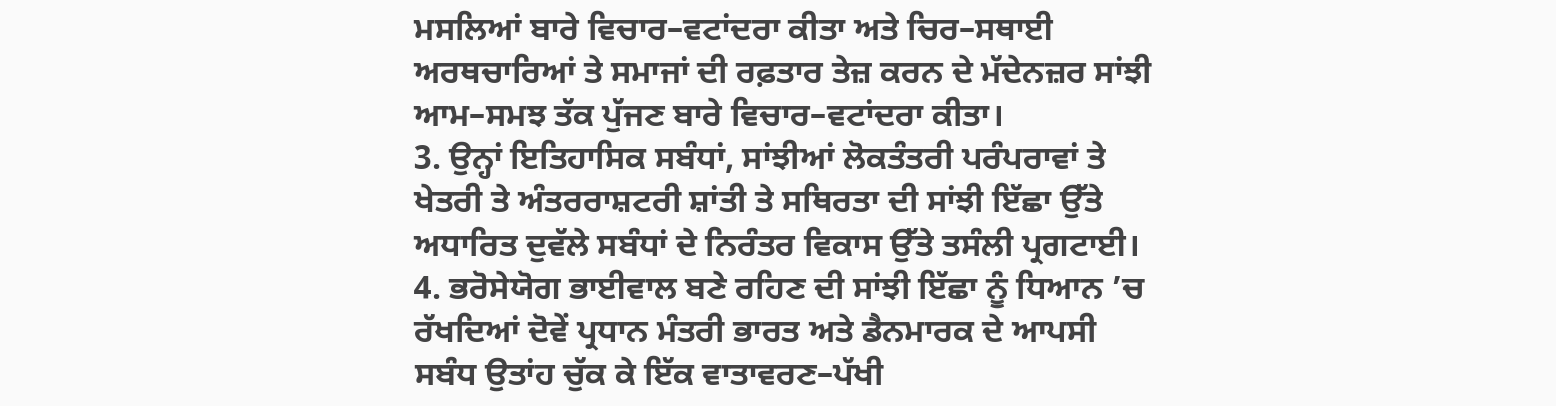ਮਸਲਿਆਂ ਬਾਰੇ ਵਿਚਾਰ–ਵਟਾਂਦਰਾ ਕੀਤਾ ਅਤੇ ਚਿਰ–ਸਥਾਈ ਅਰਥਚਾਰਿਆਂ ਤੇ ਸਮਾਜਾਂ ਦੀ ਰਫ਼ਤਾਰ ਤੇਜ਼ ਕਰਨ ਦੇ ਮੱਦੇਨਜ਼ਰ ਸਾਂਝੀ ਆਮ–ਸਮਝ ਤੱਕ ਪੁੱਜਣ ਬਾਰੇ ਵਿਚਾਰ–ਵਟਾਂਦਰਾ ਕੀਤਾ।
3. ਉਨ੍ਹਾਂ ਇਤਿਹਾਸਿਕ ਸਬੰਧਾਂ, ਸਾਂਝੀਆਂ ਲੋਕਤੰਤਰੀ ਪਰੰਪਰਾਵਾਂ ਤੇ ਖੇਤਰੀ ਤੇ ਅੰਤਰਰਾਸ਼ਟਰੀ ਸ਼ਾਂਤੀ ਤੇ ਸਥਿਰਤਾ ਦੀ ਸਾਂਝੀ ਇੱਛਾ ਉੱਤੇ ਅਧਾਰਿਤ ਦੁਵੱਲੇ ਸਬੰਧਾਂ ਦੇ ਨਿਰੰਤਰ ਵਿਕਾਸ ਉੱਤੇ ਤਸੰਲੀ ਪ੍ਰਗਟਾਈ।
4. ਭਰੋਸੇਯੋਗ ਭਾਈਵਾਲ ਬਣੇ ਰਹਿਣ ਦੀ ਸਾਂਝੀ ਇੱਛਾ ਨੂੰ ਧਿਆਨ ’ਚ ਰੱਖਦਿਆਂ ਦੋਵੇਂ ਪ੍ਰਧਾਨ ਮੰਤਰੀ ਭਾਰਤ ਅਤੇ ਡੈਨਮਾਰਕ ਦੇ ਆਪਸੀ ਸਬੰਧ ਉਤਾਂਹ ਚੁੱਕ ਕੇ ਇੱਕ ਵਾਤਾਵਰਣ–ਪੱਖੀ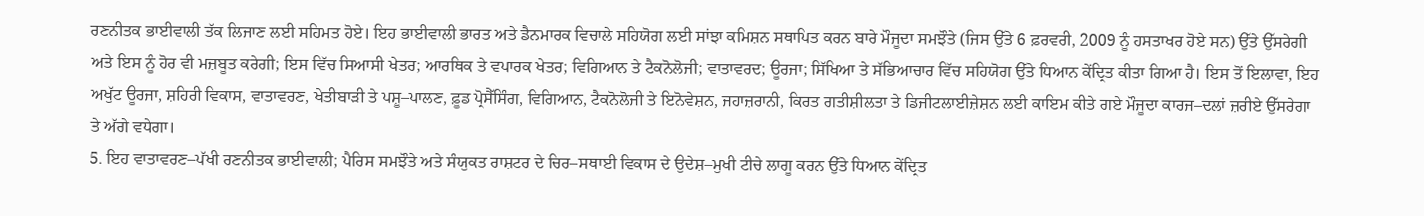ਰਣਨੀਤਕ ਭਾਈਵਾਲੀ ਤੱਕ ਲਿਜਾਣ ਲਈ ਸਹਿਮਤ ਹੋਏ। ਇਹ ਭਾਈਵਾਲੀ ਭਾਰਤ ਅਤੇ ਡੈਨਮਾਰਕ ਵਿਚਾਲੇ ਸਹਿਯੋਗ ਲਈ ਸਾਂਝਾ ਕਮਿਸ਼ਨ ਸਥਾਪਿਤ ਕਰਨ ਬਾਰੇ ਮੌਜੂਦਾ ਸਮਝੌਤੇ (ਜਿਸ ਉੱਤੇ 6 ਫ਼ਰਵਰੀ, 2009 ਨੂੰ ਹਸਤਾਖਰ ਹੋਏ ਸਨ) ਉੱਤੇ ਉੱਸਰੇਗੀ ਅਤੇ ਇਸ ਨੂੰ ਹੋਰ ਵੀ ਮਜ਼ਬੂਤ ਕਰੇਗੀ; ਇਸ ਵਿੱਚ ਸਿਆਸੀ ਖੇਤਰ; ਆਰਥਿਕ ਤੇ ਵਪਾਰਕ ਖੇਤਰ; ਵਿਗਿਆਨ ਤੇ ਟੈਕਨੋਲੋਜੀ; ਵਾਤਾਵਰਦ; ਊਰਜਾ; ਸਿੱਖਿਆ ਤੇ ਸੱਭਿਆਚਾਰ ਵਿੱਚ ਸਹਿਯੋਗ ਉੱਤੇ ਧਿਆਨ ਕੇਂਦ੍ਰਿਤ ਕੀਤਾ ਗਿਆ ਹੈ। ਇਸ ਤੋਂ ਇਲਾਵਾ, ਇਹ ਅਖੁੱਟ ਊਰਜਾ, ਸ਼ਹਿਰੀ ਵਿਕਾਸ, ਵਾਤਾਵਰਣ, ਖੇਤੀਬਾੜੀ ਤੇ ਪਸ਼ੂ–ਪਾਲਣ, ਫ਼ੂਡ ਪ੍ਰੋਸੈੱਸਿੰਗ, ਵਿਗਿਆਨ, ਟੈਕਨੋਲੋਜੀ ਤੇ ਇਨੋਵੇਸ਼ਨ, ਜਹਾਜ਼ਰਾਨੀ, ਕਿਰਤ ਗਤੀਸ਼ੀਲਤਾ ਤੇ ਡਿਜੀਟਲਾਈਜ਼ੇਸ਼ਨ ਲਈ ਕਾਇਮ ਕੀਤੇ ਗਏ ਮੌਜੂਦਾ ਕਾਰਜ–ਦਲਾਂ ਜ਼ਰੀਏ ਉੱਸਰੇਗਾ ਤੇ ਅੱਗੇ ਵਧੇਗਾ।
5. ਇਹ ਵਾਤਾਵਰਣ–ਪੱਖੀ ਰਣਨੀਤਕ ਭਾਈਵਾਲੀ; ਪੈਰਿਸ ਸਮਝੌਤੇ ਅਤੇ ਸੰਯੁਕਤ ਰਾਸ਼ਟਰ ਦੇ ਚਿਰ–ਸਥਾਈ ਵਿਕਾਸ ਦੇ ਉਦੇਸ਼–ਮੁਖੀ ਟੀਚੇ ਲਾਗੂ ਕਰਨ ਉੱਤੇ ਧਿਆਨ ਕੇਂਦ੍ਰਿਤ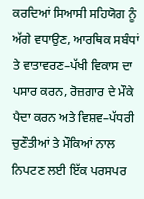ਕਰਦਿਆਂ ਸਿਆਸੀ ਸਹਿਯੋਗ ਨੂੰ ਅੱਗੇ ਵਧਾਉਣ, ਆਰਥਿਕ ਸਬੰਧਾਂ ਤੇ ਵਾਤਾਵਰਣ–ਪੱਖੀ ਵਿਕਾਸ ਦਾ ਪਸਾਰ ਕਰਨ, ਰੋਜ਼ਗਾਰ ਦੇ ਮੌਕੇ ਪੈਦਾ ਕਰਨ ਅਤੇ ਵਿਸ਼ਵ–ਪੱਧਰੀ ਚੁਣੌਤੀਆਂ ਤੇ ਮੌਕਿਆਂ ਨਾਲ ਨਿਪਟਣ ਲਈ ਇੱਕ ਪਰਸਪਰ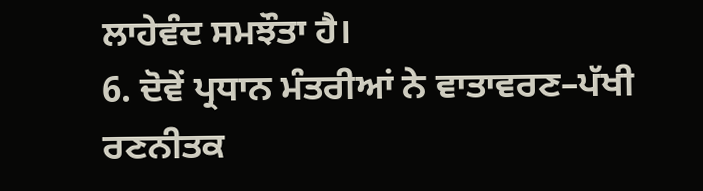ਲਾਹੇਵੰਦ ਸਮਝੌਤਾ ਹੈ।
6. ਦੋਵੇਂ ਪ੍ਰਧਾਨ ਮੰਤਰੀਆਂ ਨੇ ਵਾਤਾਵਰਣ–ਪੱਖੀ ਰਣਨੀਤਕ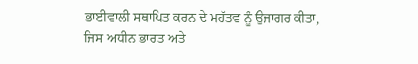ਭਾਈਵਾਲੀ ਸਥਾਪਿਤ ਕਰਨ ਦੇ ਮਹੱਤਵ ਨੂੰ ਉਜਾਗਰ ਕੀਤਾ, ਜਿਸ ਅਧੀਨ ਭਾਰਤ ਅਤੇ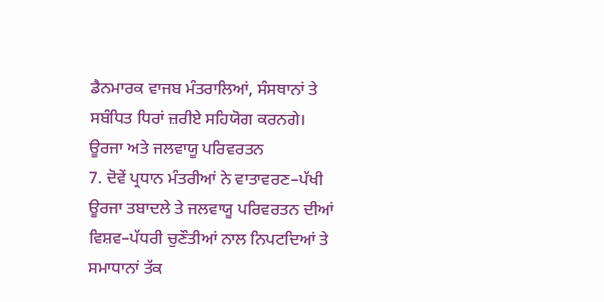ਡੈਨਮਾਰਕ ਵਾਜਬ ਮੰਤਰਾਲਿਆਂ, ਸੰਸਥਾਨਾਂ ਤੇ ਸਬੰਧਿਤ ਧਿਰਾਂ ਜ਼ਰੀਏ ਸਹਿਯੋਗ ਕਰਨਗੇ।
ਊਰਜਾ ਅਤੇ ਜਲਵਾਯੂ ਪਰਿਵਰਤਨ
7. ਦੋਵੇਂ ਪ੍ਰਧਾਨ ਮੰਤਰੀਆਂ ਨੇ ਵਾਤਾਵਰਣ–ਪੱਖੀ ਊਰਜਾ ਤਬਾਦਲੇ ਤੇ ਜਲਵਾਯੂ ਪਰਿਵਰਤਨ ਦੀਆਂ ਵਿਸ਼ਵ–ਪੱਧਰੀ ਚੁਣੌਤੀਆਂ ਨਾਲ ਨਿਪਟਦਿਆਂ ਤੇ ਸਮਾਧਾਨਾਂ ਤੱਕ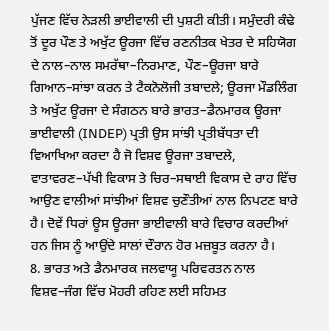ਪੁੱਜਣ ਵਿੱਚ ਨੇੜਲੀ ਭਾਈਵਾਲੀ ਦੀ ਪੁਸ਼ਟੀ ਕੀਤੀ। ਸਮੁੰਦਰੀ ਕੰਢੇ ਤੋਂ ਦੂਰ ਪੌਣ ਤੇ ਅਖੁੱਟ ਊਰਜਾ ਵਿੱਚ ਰਣਨੀਤਕ ਖੇਤਰ ਦੇ ਸਹਿਯੋਗ ਦੇ ਨਾਲ–ਨਾਲ ਸਮਰੱਥਾ–ਨਿਰਮਾਣ, ਪੌਣ–ਊਰਜਾ ਬਾਰੇ ਗਿਆਨ–ਸਾਂਝਾ ਕਰਨ ਤੇ ਟੈਕਨੋਲੋਜੀ ਤਬਾਦਲੇ; ਊਰਜਾ ਮੌਡਲਿੰਗ ਤੇ ਅਖੁੱਟ ਊਰਜਾ ਦੇ ਸੰਗਠਨ ਬਾਰੇ ਭਾਰਤ–ਡੈਨਮਾਰਕ ਊਰਜਾ ਭਾਈਵਾਲੀ (INDEP) ਪ੍ਰਤੀ ਉਸ ਸਾਂਝੀ ਪ੍ਰਤੀਬੱਧਤਾ ਦੀ ਵਿਆਖਿਆ ਕਰਦਾ ਹੈ ਜੋ ਵਿਸ਼ਵ ਊਰਜਾ ਤਬਾਦਲੇ, ਵਾਤਾਵਰਣ–ਪੱਖੀ ਵਿਕਾਸ ਤੇ ਚਿਰ–ਸਥਾਈ ਵਿਕਾਸ ਦੇ ਰਾਹ ਵਿੱਚ ਆਉਣ ਵਾਲੀਆਂ ਸਾਂਝੀਆਂ ਵਿਸ਼ਵ ਚੁਣੌਤੀਆਂ ਨਾਲ ਨਿਪਟਣ ਬਾਰੇ ਹੈ। ਦੋਵੇਂ ਧਿਰਾਂ ਊਸ ਊਰਜਾ ਭਾਈਵਾਲੀ ਬਾਰੇ ਵਿਚਾਰ ਕਰਦੀਆਂ ਹਨ ਜਿਸ ਨੂੰ ਆਉਂਦੇ ਸਾਲਾਂ ਦੌਰਾਨ ਹੋਰ ਮਜ਼ਬੂਤ ਕਰਨਾ ਹੈ।
8. ਭਾਰਤ ਅਤੇ ਡੈਨਮਾਰਕ ਜਲਵਾਯੂ ਪਰਿਵਰਤਨ ਨਾਲ ਵਿਸ਼ਵ–ਜੰਗ ਵਿੱਚ ਮੋਹਰੀ ਰਹਿਣ ਲਈ ਸਹਿਮਤ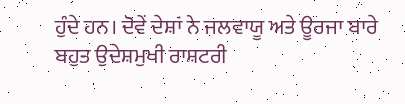ਹੁੰਦੇ ਹਨ। ਦੋਵੇਂ ਦੇਸ਼ਾਂ ਨੇ ਜਲਵਾਯੂ ਅਤੇ ਊਰਜਾ ਬਾਰੇ ਬਹੁਤ ਉਦੇਸ਼ਮੁਖੀ ਰਾਸ਼ਟਰੀ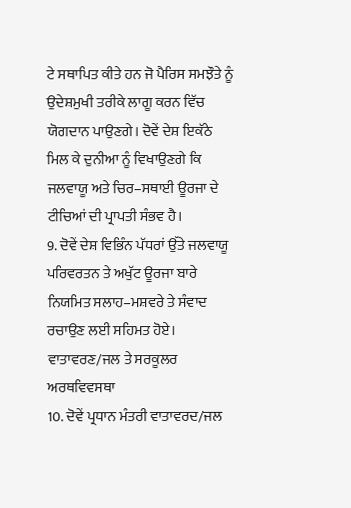ਟੇ ਸਥਾਪਿਤ ਕੀਤੇ ਹਨ ਜੋ ਪੈਰਿਸ ਸਮਝੌਤੇ ਨੂੰ ਉਦੇਸ਼ਮੁਖੀ ਤਰੀਕੇ ਲਾਗੂ ਕਰਨ ਵਿੱਚ ਯੋਗਦਾਨ ਪਾਉਣਗੇ। ਦੋਵੇਂ ਦੇਸ਼ ਇਕੱਠੇ ਮਿਲ ਕੇ ਦੁਨੀਆ ਨੂੰ ਵਿਖਾਉਣਗੇ ਕਿ ਜਲਵਾਯੂ ਅਤੇ ਚਿਰ–ਸਥਾਈ ਊਰਜਾ ਦੇ ਟੀਚਿਆਂ ਦੀ ਪ੍ਰਾਪਤੀ ਸੰਭਵ ਹੈ।
9. ਦੋਵੇਂ ਦੇਸ਼ ਵਿਭਿੰਨ ਪੱਧਰਾਂ ਉੱਤੇ ਜਲਵਾਯੂ ਪਰਿਵਰਤਨ ਤੇ ਅਖੁੱਟ ਊਰਜਾ ਬਾਰੇ ਨਿਯਮਿਤ ਸਲਾਹ–ਮਸ਼ਵਰੇ ਤੇ ਸੰਵਾਦ ਰਚਾਉਣ ਲਈ ਸਹਿਮਤ ਹੋਏ।
ਵਾਤਾਵਰਣ/ਜਲ ਤੇ ਸਰਕੂਲਰ ਅਰਥਵਿਵਸਥਾ
10. ਦੋਵੇਂ ਪ੍ਰਧਾਨ ਮੰਤਰੀ ਵਾਤਾਵਰਦ/ਜਲ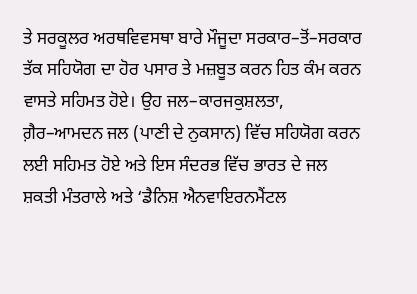ਤੇ ਸਰਕੂਲਰ ਅਰਥਵਿਵਸਥਾ ਬਾਰੇ ਮੌਜੂਦਾ ਸਰਕਾਰ–ਤੋਂ–ਸਰਕਾਰ ਤੱਕ ਸਹਿਯੋਗ ਦਾ ਹੋਰ ਪਸਾਰ ਤੇ ਮਜ਼ਬੂਤ ਕਰਨ ਹਿਤ ਕੰਮ ਕਰਨ ਵਾਸਤੇ ਸਹਿਮਤ ਹੋਏ। ਉਹ ਜਲ–ਕਾਰਜਕੁਸ਼ਲਤਾ, ਗ਼ੈਰ–ਆਮਦਨ ਜਲ (ਪਾਣੀ ਦੇ ਨੁਕਸਾਨ) ਵਿੱਚ ਸਹਿਯੋਗ ਕਰਨ ਲਈ ਸਹਿਮਤ ਹੋਏ ਅਤੇ ਇਸ ਸੰਦਰਭ ਵਿੱਚ ਭਾਰਤ ਦੇ ਜਲ ਸ਼ਕਤੀ ਮੰਤਰਾਲੇ ਅਤੇ ‘ਡੈਨਿਸ਼ ਐਨਵਾਇਰਨਮੈਂਟਲ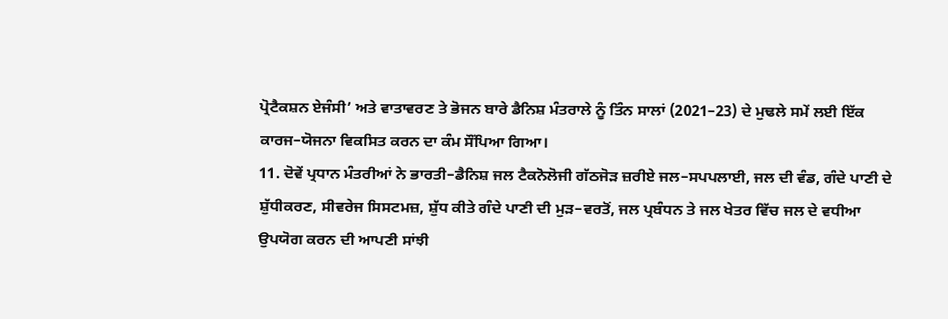ਪ੍ਰੋਟੈਕਸ਼ਨ ਏਜੰਸੀ’ ਅਤੇ ਵਾਤਾਵਰਣ ਤੇ ਭੋਜਨ ਬਾਰੇ ਡੈਨਿਸ਼ ਮੰਤਰਾਲੇ ਨੂੰ ਤਿੰਨ ਸਾਲਾਂ (2021–23) ਦੇ ਮੁਢਲੇ ਸਮੇਂ ਲਈ ਇੱਕ ਕਾਰਜ–ਯੋਜਨਾ ਵਿਕਸਿਤ ਕਰਨ ਦਾ ਕੰਮ ਸੌਂਪਿਆ ਗਿਆ।
11. ਦੋਵੇਂ ਪ੍ਰਧਾਨ ਮੰਤਰੀਆਂ ਨੇ ਭਾਰਤੀ–ਡੈਨਿਸ਼ ਜਲ ਟੈਕਨੋਲੋਜੀ ਗੱਠਜੋੜ ਜ਼ਰੀਏ ਜਲ–ਸਪਪਲਾਈ, ਜਲ ਦੀ ਵੰਡ, ਗੰਦੇ ਪਾਣੀ ਦੇ ਸ਼ੁੱਧੀਕਰਣ, ਸੀਵਰੇਜ ਸਿਸਟਮਜ਼, ਸ਼ੁੱਧ ਕੀਤੇ ਗੰਦੇ ਪਾਣੀ ਦੀ ਮੁੜ–ਵਰਤੋਂ, ਜਲ ਪ੍ਰਬੰਧਨ ਤੇ ਜਲ ਖੇਤਰ ਵਿੱਚ ਜਲ ਦੇ ਵਧੀਆ ਉਪਯੋਗ ਕਰਨ ਦੀ ਆਪਣੀ ਸਾਂਝੀ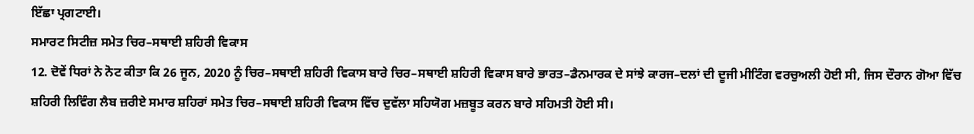ਇੱਛਾ ਪ੍ਰਗਟਾਈ।
ਸਮਾਰਟ ਸਿਟੀਜ਼ ਸਮੇਤ ਚਿਰ–ਸਥਾਈ ਸ਼ਹਿਰੀ ਵਿਕਾਸ
12. ਦੋਵੇਂ ਧਿਰਾਂ ਨੇ ਨੋਟ ਕੀਤਾ ਕਿ 26 ਜੂਨ, 2020 ਨੂੰ ਚਿਰ–ਸਥਾਈ ਸ਼ਹਿਰੀ ਵਿਕਾਸ ਬਾਰੇ ਚਿਰ–ਸਥਾਈ ਸ਼ਹਿਰੀ ਵਿਕਾਸ ਬਾਰੇ ਭਾਰਤ–ਡੈਨਮਾਰਕ ਦੇ ਸਾਂਝੇ ਕਾਰਜ–ਦਲਾਂ ਦੀ ਦੂਜੀ ਮੀਟਿੰਗ ਵਰਚੁਅਲੀ ਹੋਈ ਸੀ, ਜਿਸ ਦੌਰਾਨ ਗੋਆ ਵਿੱਚ ਸ਼ਹਿਰੀ ਲਿਵਿੰਗ ਲੈਬ ਜ਼ਰੀਏ ਸਮਾਰ ਸ਼ਹਿਰਾਂ ਸਮੇਤ ਚਿਰ–ਸਥਾਈ ਸ਼ਹਿਰੀ ਵਿਕਾਸ ਵਿੱਚ ਦੁਵੱਲਾ ਸਹਿਯੋਗ ਮਜ਼ਬੂਤ ਕਰਨ ਬਾਰੇ ਸਹਿਮਤੀ ਹੋਈ ਸੀ।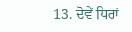13. ਦੋਵੇਂ ਧਿਰਾਂ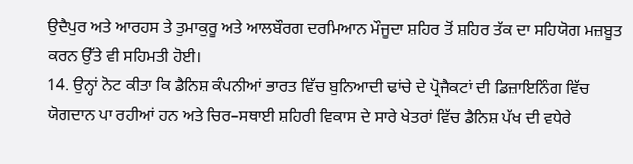ਉਦੈਪੁਰ ਅਤੇ ਆਰਹਸ ਤੇ ਤੁਮਾਕੁਰੂ ਅਤੇ ਆਲਬੌਰਗ ਦਰਮਿਆਨ ਮੌਜੂਦਾ ਸ਼ਹਿਰ ਤੋਂ ਸ਼ਹਿਰ ਤੱਕ ਦਾ ਸਹਿਯੋਗ ਮਜ਼ਬੂਤ ਕਰਨ ਉੱਤੇ ਵੀ ਸਹਿਮਤੀ ਹੋਈ।
14. ਉਨ੍ਹਾਂ ਨੋਟ ਕੀਤਾ ਕਿ ਡੈਨਿਸ਼ ਕੰਪਨੀਆਂ ਭਾਰਤ ਵਿੱਚ ਬੁਨਿਆਦੀ ਢਾਂਚੇ ਦੇ ਪ੍ਰੋਜੈਕਟਾਂ ਦੀ ਡਿਜ਼ਾਇਨਿੰਗ ਵਿੱਚ ਯੋਗਦਾਨ ਪਾ ਰਹੀਆਂ ਹਨ ਅਤੇ ਚਿਰ–ਸਥਾਈ ਸ਼ਹਿਰੀ ਵਿਕਾਸ ਦੇ ਸਾਰੇ ਖੇਤਰਾਂ ਵਿੱਚ ਡੈਨਿਸ਼ ਪੱਖ ਦੀ ਵਧੇਰੇ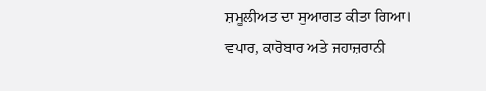ਸ਼ਮੂਲੀਅਤ ਦਾ ਸੁਆਗਤ ਕੀਤਾ ਗਿਆ।
ਵਪਾਰ, ਕਾਰੋਬਾਰ ਅਤੇ ਜਹਾਜ਼ਰਾਨੀ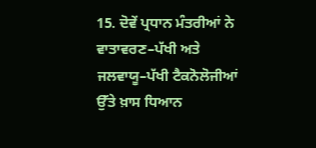15. ਦੋਵੇਂ ਪ੍ਰਧਾਨ ਮੰਤਰੀਆਂ ਨੇ ਵਾਤਾਵਰਣ–ਪੱਖੀ ਅਤੇ ਜਲਵਾਯੂ–ਪੱਖੀ ਟੈਕਨੋਲੋਜੀਆਂ ਉੱਤੇ ਖ਼ਾਸ ਧਿਆਨ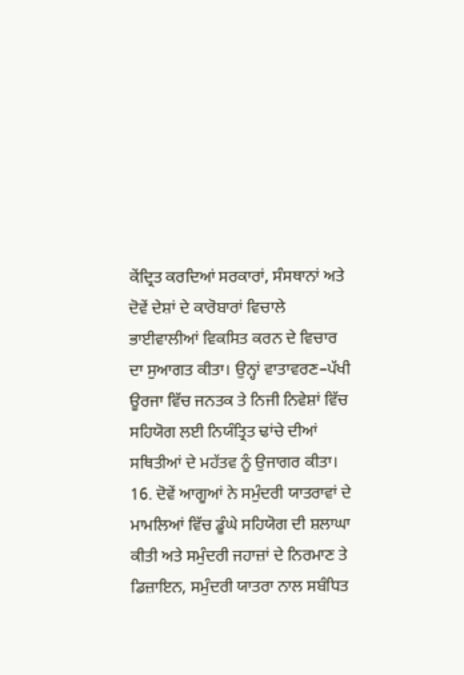ਕੇਂਦ੍ਰਿਤ ਕਰਦਿਆਂ ਸਰਕਾਰਾਂ, ਸੰਸਥਾਨਾਂ ਅਤੇ ਦੋਵੇਂ ਦੇਸ਼ਾਂ ਦੇ ਕਾਰੋਬਾਰਾਂ ਵਿਚਾਲੇ ਭਾਈਵਾਲੀਆਂ ਵਿਕਸਿਤ ਕਰਨ ਦੇ ਵਿਚਾਰ ਦਾ ਸੁਆਗਤ ਕੀਤਾ। ਉਨ੍ਹਾਂ ਵਾਤਾਵਰਣ–ਪੱਖੀ ਊਰਜਾ ਵਿੱਚ ਜਨਤਕ ਤੇ ਨਿਜੀ ਨਿਵੇਸ਼ਾਂ ਵਿੱਚ ਸਹਿਯੋਗ ਲਈ ਨਿਯੰਤ੍ਰਿਤ ਢਾਂਚੇ ਦੀਆਂ ਸਥਿਤੀਆਂ ਦੇ ਮਹੱਤਵ ਨੂੰ ਉਜਾਗਰ ਕੀਤਾ।
16. ਦੋਵੇਂ ਆਗੂਆਂ ਨੇ ਸਮੁੰਦਰੀ ਯਾਤਰਾਵਾਂ ਦੇ ਮਾਮਲਿਆਂ ਵਿੱਚ ਡੂੰਘੇ ਸਹਿਯੋਗ ਦੀ ਸ਼ਲਾਘਾ ਕੀਤੀ ਅਤੇ ਸਮੁੰਦਰੀ ਜਹਾਜ਼ਾਂ ਦੇ ਨਿਰਮਾਣ ਤੇ ਡਿਜ਼ਾਇਨ, ਸਮੁੰਦਰੀ ਯਾਤਰਾ ਨਾਲ ਸਬੰਧਿਤ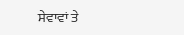ਸੇਵਾਵਾਂ ਤੇ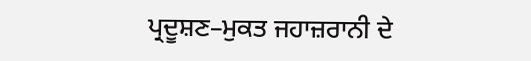ਪ੍ਰਦੂਸ਼ਣ–ਮੁਕਤ ਜਹਾਜ਼ਰਾਨੀ ਦੇ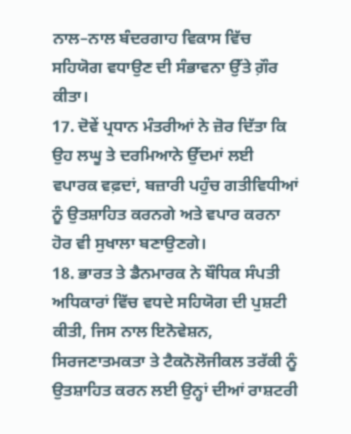ਨਾਲ–ਨਾਲ ਬੰਦਰਗਾਹ ਵਿਕਾਸ ਵਿੱਚ ਸਹਿਯੋਗ ਵਧਾਉਣ ਦੀ ਸੰਭਾਵਨਾ ਉੱਤੇ ਗ਼ੌਰ ਕੀਤਾ।
17. ਦੋਵੇਂ ਪ੍ਰਧਾਨ ਮੰਤਰੀਆਂ ਨੇ ਜ਼ੋਰ ਦਿੱਤਾ ਕਿ ਉਹ ਲਘੂ ਤੇ ਦਰਮਿਆਨੇ ਉੱਦਮਾਂ ਲਈ ਵਪਾਰਕ ਵਫ਼ਦਾਂ, ਬਜ਼ਾਰੀ ਪਹੁੰਚ ਗਤੀਵਿਧੀਆਂ ਨੂੰ ਉਤਸ਼ਾਹਿਤ ਕਰਨਗੇ ਅਤੇ ਵਪਾਰ ਕਰਨਾ ਹੋਰ ਵੀ ਸੁਖਾਲਾ ਬਣਾਉਣਗੇ।
18. ਭਾਰਤ ਤੇ ਡੈਨਮਾਰਕ ਨੇ ਬੌਧਿਕ ਸੰਪਤੀ ਅਧਿਕਾਰਾਂ ਵਿੱਚ ਵਧਦੇ ਸਹਿਯੋਗ ਦੀ ਪੁਸ਼ਟੀ ਕੀਤੀ, ਜਿਸ ਨਾਲ ਇਨੋਵੇਸ਼ਨ, ਸਿਰਜਣਾਤਮਕਤਾ ਤੇ ਟੈਕਨੋਲੋਜੀਕਲ ਤਰੱਕੀ ਨੂੰ ਉਤਸ਼ਾਹਿਤ ਕਰਨ ਲਈ ਉਨ੍ਹਾਂ ਦੀਆਂ ਰਾਸ਼ਟਰੀ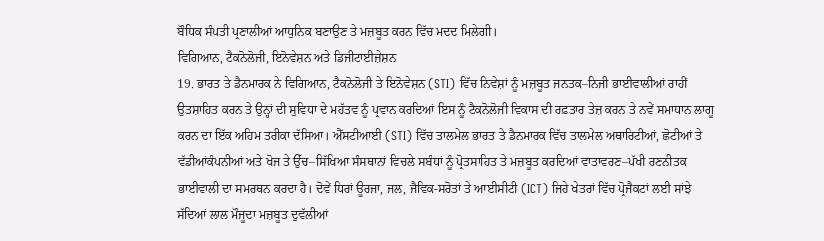ਬੌਧਿਕ ਸੰਪਤੀ ਪ੍ਰਣਾਲੀਆਂ ਆਧੁਨਿਕ ਬਣਾਉਣ ਤੇ ਮਜ਼ਬੂਤ ਕਰਨ ਵਿੱਚ ਮਦਦ ਮਿਲੇਗੀ।
ਵਿਗਿਆਨ, ਟੈਕਨੋਲੋਜੀ, ਇਨੋਵੇਸ਼ਨ ਅਤੇ ਡਿਜੀਟਾਈਜ਼ੇਸ਼ਨ
19. ਭਾਰਤ ਤੇ ਡੈਨਮਾਰਕ ਨੇ ਵਿਗਿਆਨ, ਟੈਕਨੋਲੋਜੀ ਤੇ ਇਨੋਵੇਸ਼ਨ (STI) ਵਿੱਚ ਨਿਵੇਸ਼ਾਂ ਨੂੰ ਮਜ਼ਬੂਤ ਜਨਤਕ–ਨਿਜੀ ਭਾਈਵਾਲੀਆਂ ਰਾਹੀਂ ਉਤਸ਼ਾਹਿਤ ਕਰਨ ਤੇ ਉਨ੍ਹਾਂ ਦੀ ਸੁਵਿਧਾ ਦੇ ਮਹੱਤਵ ਨੂੰ ਪ੍ਰਵਾਨ ਕਰਦਿਆਂ ਇਸ ਨੂੰ ਟੈਕਨੋਲੋਜੀ ਵਿਕਾਸ ਦੀ ਰਫ਼ਤਾਰ ਤੇਜ਼ ਕਰਨ ਤੇ ਨਵੇਂ ਸਮਾਧਾਨ ਲਾਗੂ ਕਰਨ ਦਾ ਇੱਕ ਅਹਿਮ ਤਰੀਕਾ ਦੱਸਿਆ। ਐੱਸਟੀਆਈ (STI) ਵਿੱਚ ਤਾਲਮੇਲ ਭਾਰਤ ਤੇ ਡੈਨਮਾਰਕ ਵਿੱਚ ਤਾਲਮੇਲ ਅਥਾਰਿਟੀਆਂ, ਛੋਟੀਆਂ ਤੇ ਵੱਡੀਆਂਕੰਪਨੀਆਂ ਅਤੇ ਖੋਜ ਤੇ ਉੱਚ–ਸਿੱਖਿਆ ਸੰਸਥਾਨਾਂ ਵਿਚਲੇ ਸਬੰਧਾਂ ਨੂੰ ਪ੍ਰੋਤਸਾਹਿਤ ਤੇ ਮਜ਼ਬੂਤ ਕਰਦਿਆਂ ਵਾਤਾਵਰਣ–ਪੱਖੀ ਰਣਨੀਤਕ ਭਾਈਵਾਲੀ ਦਾ ਸਮਰਥਨ ਕਰਦਾ ਹੈ। ਦੋਵੇਂ ਧਿਰਾਂ ਊਰਜਾ, ਜਲ, ਜੈਵਿਕ-ਸਰੋਤਾਂ ਤੇ ਆਈਸੀਟੀ (ICT) ਜਿਹੇ ਖੇਤਰਾਂ ਵਿੱਚ ਪ੍ਰੋਜੈਕਟਾਂ ਲਈ ਸਾਂਝੇ ਸੱਦਿਆਂ ਲਾਲ ਮੌਜੂਦਾ ਮਜ਼ਬੂਤ ਦੁਵੱਲੀਆਂ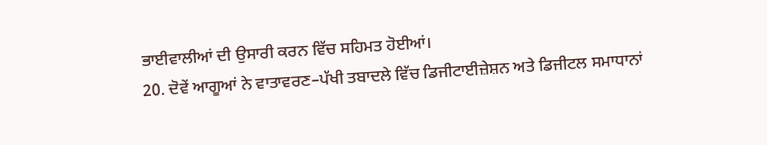ਭਾਈਵਾਲੀਆਂ ਦੀ ਉਸਾਰੀ ਕਰਨ ਵਿੱਚ ਸਹਿਮਤ ਹੋਈਆਂ।
20. ਦੋਵੇਂ ਆਗੂਆਂ ਨੇ ਵਾਤਾਵਰਣ–ਪੱਖੀ ਤਬਾਦਲੇ ਵਿੱਚ ਡਿਜੀਟਾਈਜ਼ੇਸ਼ਨ ਅਤੇ ਡਿਜੀਟਲ ਸਮਾਧਾਨਾਂ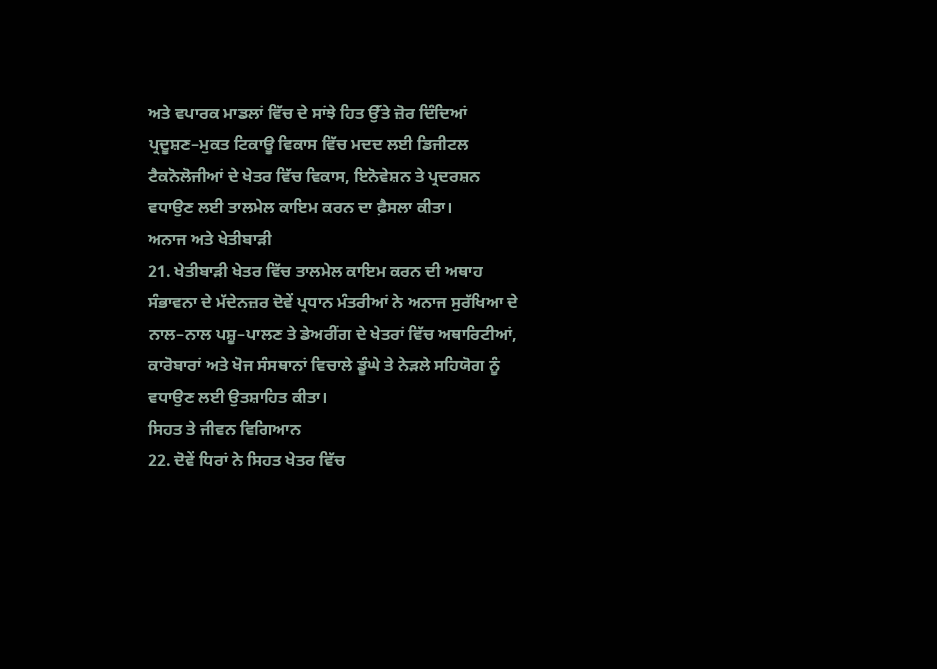ਅਤੇ ਵਪਾਰਕ ਮਾਡਲਾਂ ਵਿੱਚ ਦੇ ਸਾਂਝੇ ਹਿਤ ਉੱਤੇ ਜ਼ੋਰ ਦਿੰਦਿਆਂ ਪ੍ਰਦੂਸ਼ਣ–ਮੁਕਤ ਟਿਕਾਊ ਵਿਕਾਸ ਵਿੱਚ ਮਦਦ ਲਈ ਡਿਜੀਟਲ ਟੈਕਨੋਲੋਜੀਆਂ ਦੇ ਖੇਤਰ ਵਿੱਚ ਵਿਕਾਸ, ਇਨੋਵੇਸ਼ਨ ਤੇ ਪ੍ਰਦਰਸ਼ਨ ਵਧਾਉਣ ਲਈ ਤਾਲਮੇਲ ਕਾਇਮ ਕਰਨ ਦਾ ਫ਼ੈਸਲਾ ਕੀਤਾ।
ਅਨਾਜ ਅਤੇ ਖੇਤੀਬਾੜੀ
21. ਖੇਤੀਬਾੜੀ ਖੇਤਰ ਵਿੱਚ ਤਾਲਮੇਲ ਕਾਇਮ ਕਰਨ ਦੀ ਅਥਾਹ ਸੰਭਾਵਨਾ ਦੇ ਮੱਦੇਨਜ਼ਰ ਦੋਵੇਂ ਪ੍ਰਧਾਨ ਮੰਤਰੀਆਂ ਨੇ ਅਨਾਜ ਸੁਰੱਖਿਆ ਦੇ ਨਾਲ–ਨਾਲ ਪਸ਼ੂ–ਪਾਲਣ ਤੇ ਡੇਅਰੀਂਗ ਦੇ ਖੇਤਰਾਂ ਵਿੱਚ ਅਥਾਰਿਟੀਆਂ, ਕਾਰੋਬਾਰਾਂ ਅਤੇ ਖੋਜ ਸੰਸਥਾਨਾਂ ਵਿਚਾਲੇ ਡੂੰਘੇ ਤੇ ਨੇੜਲੇ ਸਹਿਯੋਗ ਨੂੰ ਵਧਾਉਣ ਲਈ ਉਤਸ਼ਾਹਿਤ ਕੀਤਾ।
ਸਿਹਤ ਤੇ ਜੀਵਨ ਵਿਗਿਆਨ
22. ਦੋਵੇਂ ਧਿਰਾਂ ਨੇ ਸਿਹਤ ਖੇਤਰ ਵਿੱਚ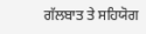ਗੱਲਬਾਤ ਤੇ ਸਹਿਯੋਗ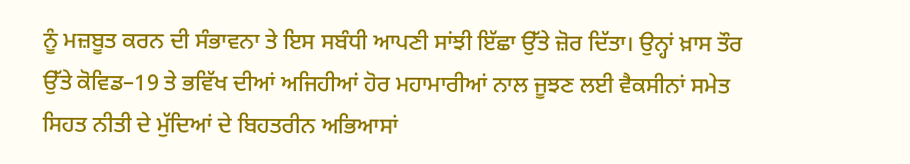ਨੂੰ ਮਜ਼ਬੂਤ ਕਰਨ ਦੀ ਸੰਭਾਵਨਾ ਤੇ ਇਸ ਸਬੰਧੀ ਆਪਣੀ ਸਾਂਝੀ ਇੱਛਾ ਉੱਤੇ ਜ਼ੋਰ ਦਿੱਤਾ। ਉਨ੍ਹਾਂ ਖ਼ਾਸ ਤੌਰ ਉੱਤੇ ਕੋਵਿਡ–19 ਤੇ ਭਵਿੱਖ ਦੀਆਂ ਅਜਿਹੀਆਂ ਹੋਰ ਮਹਾਮਾਰੀਆਂ ਨਾਲ ਜੂਝਣ ਲਈ ਵੈਕਸੀਨਾਂ ਸਮੇਤ ਸਿਹਤ ਨੀਤੀ ਦੇ ਮੁੱਦਿਆਂ ਦੇ ਬਿਹਤਰੀਨ ਅਭਿਆਸਾਂ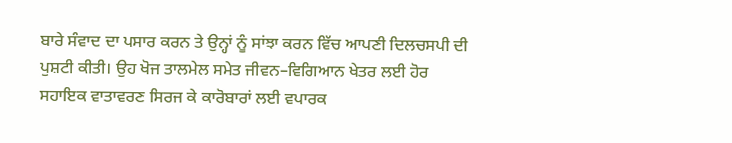ਬਾਰੇ ਸੰਵਾਦ ਦਾ ਪਸਾਰ ਕਰਨ ਤੇ ਉਨ੍ਹਾਂ ਨੂੰ ਸਾਂਝਾ ਕਰਨ ਵਿੱਚ ਆਪਣੀ ਦਿਲਚਸਪੀ ਦੀ ਪੁਸ਼ਟੀ ਕੀਤੀ। ਉਹ ਖੋਜ ਤਾਲਮੇਲ ਸਮੇਤ ਜੀਵਨ–ਵਿਗਿਆਨ ਖੇਤਰ ਲਈ ਹੋਰ ਸਹਾਇਕ ਵਾਤਾਵਰਣ ਸਿਰਜ ਕੇ ਕਾਰੋਬਾਰਾਂ ਲਈ ਵਪਾਰਕ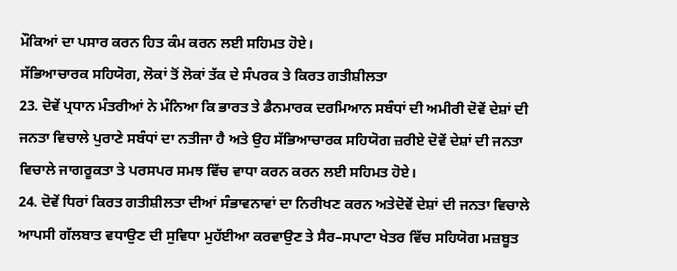ਮੌਕਿਆਂ ਦਾ ਪਸਾਰ ਕਰਨ ਹਿਤ ਕੰਮ ਕਰਨ ਲਈ ਸਹਿਮਤ ਹੋਏ।
ਸੱਭਿਆਚਾਰਕ ਸਹਿਯੋਗ, ਲੋਕਾਂ ਤੋਂ ਲੋਕਾਂ ਤੱਕ ਦੇ ਸੰਪਰਕ ਤੇ ਕਿਰਤ ਗਤੀਸ਼ੀਲਤਾ
23. ਦੋਵੇਂ ਪ੍ਰਧਾਨ ਮੰਤਰੀਆਂ ਨੇ ਮੰਨਿਆ ਕਿ ਭਾਰਤ ਤੇ ਡੈਨਮਾਰਕ ਦਰਮਿਆਨ ਸਬੰਧਾਂ ਦੀ ਅਮੀਰੀ ਦੋਵੇਂ ਦੇਸ਼ਾਂ ਦੀ ਜਨਤਾ ਵਿਚਾਲੇ ਪੁਰਾਣੇ ਸਬੰਧਾਂ ਦਾ ਨਤੀਜਾ ਹੈ ਅਤੇ ਉਹ ਸੱਭਿਆਚਾਰਕ ਸਹਿਯੋਗ ਜ਼ਰੀਏ ਦੋਵੇਂ ਦੇਸ਼ਾਂ ਦੀ ਜਨਤਾ ਵਿਚਾਲੇ ਜਾਗਰੂਕਤਾ ਤੇ ਪਰਸਪਰ ਸਮਝ ਵਿੱਚ ਵਾਧਾ ਕਰਨ ਕਰਨ ਲਈ ਸਹਿਮਤ ਹੋਏ।
24. ਦੋਵੇਂ ਧਿਰਾਂ ਕਿਰਤ ਗਤੀਸ਼ੀਲਤਾ ਦੀਆਂ ਸੰਭਾਵਨਾਵਾਂ ਦਾ ਨਿਰੀਖਣ ਕਰਨ ਅਤੇਦੋਵੇਂ ਦੇਸ਼ਾਂ ਦੀ ਜਨਤਾ ਵਿਚਾਲੇ ਆਪਸੀ ਗੱਲਬਾਤ ਵਧਾਉਣ ਦੀ ਸੁਵਿਧਾ ਮੁਹੱਈਆ ਕਰਵਾਉਣ ਤੇ ਸੈਰ–ਸਪਾਟਾ ਖੇਤਰ ਵਿੱਚ ਸਹਿਯੋਗ ਮਜ਼ਬੂਤ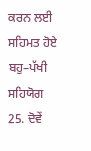ਕਰਨ ਲਈ ਸਹਿਮਤ ਹੋਏ
ਬਹੁ–ਪੱਖੀ ਸਹਿਯੋਗ
25. ਦੋਵੇਂ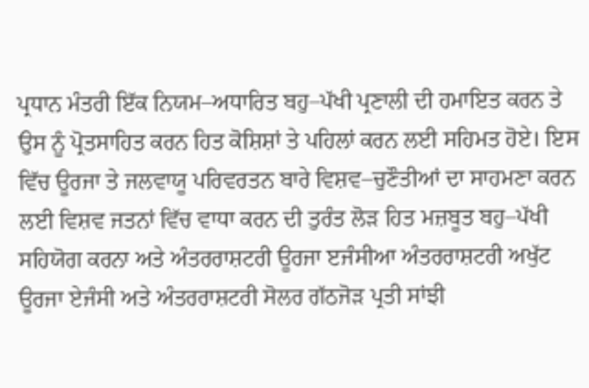ਪ੍ਰਧਾਨ ਮੰਤਰੀ ਇੱਕ ਨਿਯਮ–ਅਧਾਰਿਤ ਬਹੁ–ਪੱਖੀ ਪ੍ਰਣਾਲੀ ਦੀ ਹਮਾਇਤ ਕਰਨ ਤੇ ਉਸ ਨੂੰ ਪ੍ਰੋਤਸਾਹਿਤ ਕਰਨ ਹਿਤ ਕੋਸ਼ਿਸ਼ਾਂ ਤੇ ਪਹਿਲਾਂ ਕਰਨ ਲਈ ਸਹਿਮਤ ਹੋਏ। ਇਸ ਵਿੱਚ ਊਰਜਾ ਤੇ ਜਲਵਾਯੂ ਪਰਿਵਰਤਨ ਬਾਰੇ ਵਿਸ਼ਵ–ਚੁਣੌਤੀਆਂ ਦਾ ਸਾਹਮਣਾ ਕਰਨ ਲਈ ਵਿਸ਼ਵ ਜਤਨਾਂ ਵਿੱਚ ਵਾਧਾ ਕਰਨ ਦੀ ਤੁਰੰਤ ਲੋੜ ਹਿਤ ਮਜ਼ਬੂਤ ਬਹੁ–ਪੱਖੀ ਸਹਿਯੋਗ ਕਰਨਾ ਅਤੇ ਅੰਤਰਰਾਸ਼ਟਰੀ ਊਰਜਾ ੲਜੰਸੀਆ ਅੰਤਰਰਾਸ਼ਟਰੀ ਅਖੁੱਟ ਊਰਜਾ ਏਜੰਸੀ ਅਤੇ ਅੰਤਰਰਾਸ਼ਟਰੀ ਸੋਲਰ ਗੱਠਜੋੜ ਪ੍ਰਤੀ ਸਾਂਝੀ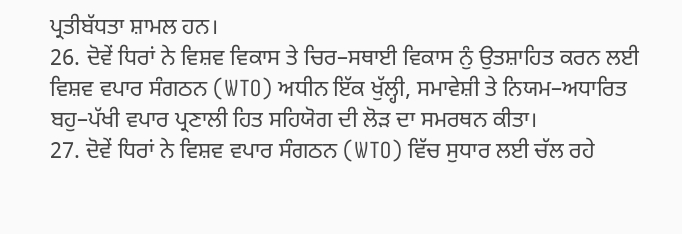ਪ੍ਰਤੀਬੱਧਤਾ ਸ਼ਾਮਲ ਹਨ।
26. ਦੋਵੇਂ ਧਿਰਾਂ ਨੇ ਵਿਸ਼ਵ ਵਿਕਾਸ ਤੇ ਚਿਰ–ਸਥਾਈ ਵਿਕਾਸ ਨੁੰ ਉਤਸ਼ਾਹਿਤ ਕਰਨ ਲਈ ਵਿਸ਼ਵ ਵਪਾਰ ਸੰਗਠਨ (WTO) ਅਧੀਨ ਇੱਕ ਖੁੱਲ੍ਹੀ, ਸਮਾਵੇਸ਼ੀ ਤੇ ਨਿਯਮ–ਅਧਾਰਿਤ ਬਹੁ–ਪੱਖੀ ਵਪਾਰ ਪ੍ਰਣਾਲੀ ਹਿਤ ਸਹਿਯੋਗ ਦੀ ਲੋੜ ਦਾ ਸਮਰਥਨ ਕੀਤਾ।
27. ਦੋਵੇਂ ਧਿਰਾਂ ਨੇ ਵਿਸ਼ਵ ਵਪਾਰ ਸੰਗਠਨ (WTO) ਵਿੱਚ ਸੁਧਾਰ ਲਈ ਚੱਲ ਰਹੇ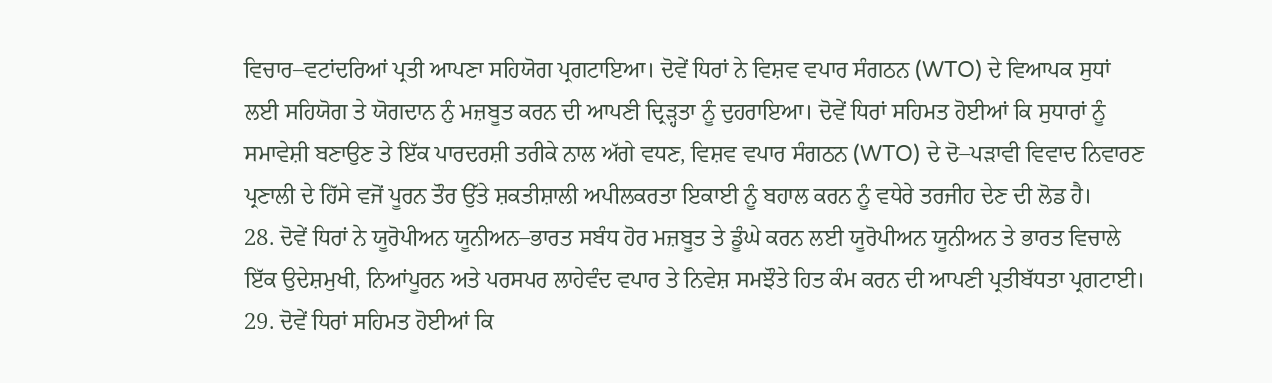ਵਿਚਾਰ–ਵਟਾਂਦਰਿਆਂ ਪ੍ਰਤੀ ਆਪਣਾ ਸਹਿਯੋਗ ਪ੍ਰਗਟਾਇਆ। ਦੋਵੇਂ ਧਿਰਾਂ ਨੇ ਵਿਸ਼ਵ ਵਪਾਰ ਸੰਗਠਨ (WTO) ਦੇ ਵਿਆਪਕ ਸੁਧਾਂ ਲਈ ਸਹਿਯੋਗ ਤੇ ਯੋਗਦਾਨ ਨੁੰ ਮਜ਼ਬੂਤ ਕਰਨ ਦੀ ਆਪਣੀ ਦ੍ਰਿੜ੍ਹਤਾ ਨੂੰ ਦੁਹਰਾਇਆ। ਦੋਵੇਂ ਧਿਰਾਂ ਸਹਿਮਤ ਹੋਈਆਂ ਕਿ ਸੁਧਾਰਾਂ ਨੂੰ ਸਮਾਵੇਸ਼ੀ ਬਣਾਉਣ ਤੇ ਇੱਕ ਪਾਰਦਰਸ਼ੀ ਤਰੀਕੇ ਨਾਲ ਅੱਗੇ ਵਧਣ, ਵਿਸ਼ਵ ਵਪਾਰ ਸੰਗਠਨ (WTO) ਦੇ ਦੋ–ਪੜਾਵੀ ਵਿਵਾਦ ਨਿਵਾਰਣ ਪ੍ਰਣਾਲੀ ਦੇ ਹਿੱਸੇ ਵਜੋਂ ਪੂਰਨ ਤੌਰ ਉੱਤੇ ਸ਼ਕਤੀਸ਼ਾਲੀ ਅਪੀਲਕਰਤਾ ਇਕਾਈ ਨੂੰ ਬਹਾਲ ਕਰਨ ਨੂੰ ਵਧੇਰੇ ਤਰਜੀਹ ਦੇਣ ਦੀ ਲੋਡ ਹੈ।
28. ਦੋਵੇਂ ਧਿਰਾਂ ਨੇ ਯੂਰੋਪੀਅਨ ਯੂਨੀਅਨ–ਭਾਰਤ ਸਬੰਧ ਹੋਰ ਮਜ਼ਬੂਤ ਤੇ ਡੂੰਘੇ ਕਰਨ ਲਈ ਯੂਰੋਪੀਅਨ ਯੂਨੀਅਨ ਤੇ ਭਾਰਤ ਵਿਚਾਲੇ ਇੱਕ ਉਦੇਸ਼ਮੁਖੀ, ਨਿਆਂਪੂਰਨ ਅਤੇ ਪਰਸਪਰ ਲਾਹੇਵੰਦ ਵਪਾਰ ਤੇ ਨਿਵੇਸ਼ ਸਮਝੌਤੇ ਹਿਤ ਕੰਮ ਕਰਨ ਦੀ ਆਪਣੀ ਪ੍ਰਤੀਬੱਧਤਾ ਪ੍ਰਗਟਾਈ।
29. ਦੋਵੇਂ ਧਿਰਾਂ ਸਹਿਮਤ ਹੋਈਆਂ ਕਿ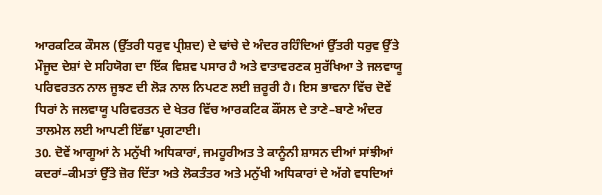ਆਰਕਟਿਕ ਕੌਸਲ (ਉੱਤਰੀ ਧਰੁਵ ਪ੍ਰੀਸ਼ਦ) ਦੇ ਢਾਂਚੇ ਦੇ ਅੰਦਰ ਰਹਿੰਦਿਆਂ ਉੱਤਰੀ ਧਰੁਵ ਉੱਤੇ ਮੌਜੂਦ ਦੇਸ਼ਾਂ ਦੇ ਸਹਿਯੋਗ ਦਾ ਇੱਕ ਵਿਸ਼ਵ ਪਸਾਰ ਹੈ ਅਤੇ ਵਾਤਾਵਰਣਕ ਸੁਰੱਖਿਆ ਤੇ ਜਲਵਾਯੂ ਪਰਿਵਰਤਨ ਨਾਲ ਜੂਝਣ ਦੀ ਲੋੜ ਨਾਲ ਨਿਪਟਣ ਲਈ ਜ਼ਰੂਰੀ ਹੈ। ਇਸ ਭਾਵਨਾ ਵਿੱਚ ਦੋਵੇਂ ਧਿਰਾਂ ਨੇ ਜਲਵਾਯੂ ਪਰਿਵਰਤਨ ਦੇ ਖੇਤਰ ਵਿੱਚ ਆਰਕਟਿਕ ਕੌਂਸਲ ਦੇ ਤਾਣੇ–ਬਾਣੇ ਅੰਦਰ ਤਾਲਮੇਲ ਲਈ ਆਪਣੀ ਇੱਛਾ ਪ੍ਰਗਟਾਈ।
30. ਦੋਵੇਂ ਆਗੂਆਂ ਨੇ ਮਨੁੱਖੀ ਅਧਿਕਾਰਾਂ, ਜਮਹੂਰੀਅਤ ਤੇ ਕਾਨੂੰਨੀ ਸ਼ਾਸਨ ਦੀਆਂ ਸਾਂਝੀਆਂ ਕਦਰਾਂ–ਕੀਮਤਾਂ ਉੱਤੇ ਜ਼ੋਰ ਦਿੱਤਾ ਅਤੇ ਲੋਕਤੰਤਰ ਅਤੇ ਮਨੁੱਖੀ ਅਧਿਕਾਰਾਂ ਦੇ ਅੱਗੇ ਵਧਦਿਆਂ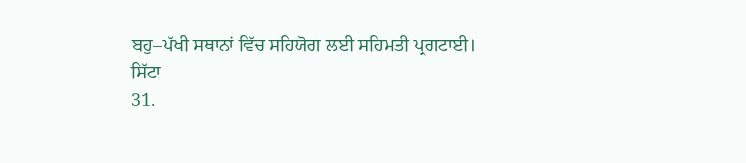ਬਹੁ–ਪੱਖੀ ਸਥਾਨਾਂ ਵਿੱਚ ਸਹਿਯੋਗ ਲਈ ਸਹਿਮਤੀ ਪ੍ਰਗਟਾਈ।
ਸਿੱਟਾ
31.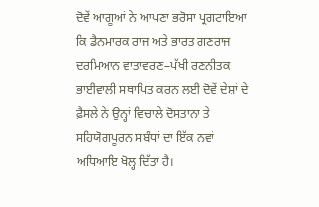ਦੋਵੇਂ ਆਗੂਆਂ ਨੇ ਆਪਣਾ ਭਰੋਸਾ ਪ੍ਰਗਟਾਇਆ ਕਿ ਡੈਨਮਾਰਕ ਰਾਜ ਅਤੇ ਭਾਰਤ ਗਣਰਾਜ ਦਰਮਿਆਨ ਵਾਤਾਵਰਣ–ਪੱਖੀ ਰਣਨੀਤਕ ਭਾਈਵਾਲੀ ਸਥਾਪਿਤ ਕਰਨ ਲਈ ਦੋਵੇਂ ਦੇਸ਼ਾਂ ਦੇ ਫ਼ੈਸਲੇ ਨੇ ਉਨ੍ਹਾਂ ਵਿਚਾਲੇ ਦੋਸਤਾਨਾ ਤੇ ਸਹਿਯੋਗਪੂਰਨ ਸਬੰਧਾਂ ਦਾ ਇੱਕ ਨਵਾਂ ਅਧਿਆਇ ਖੋਲ੍ਹ ਦਿੱਤਾ ਹੈ।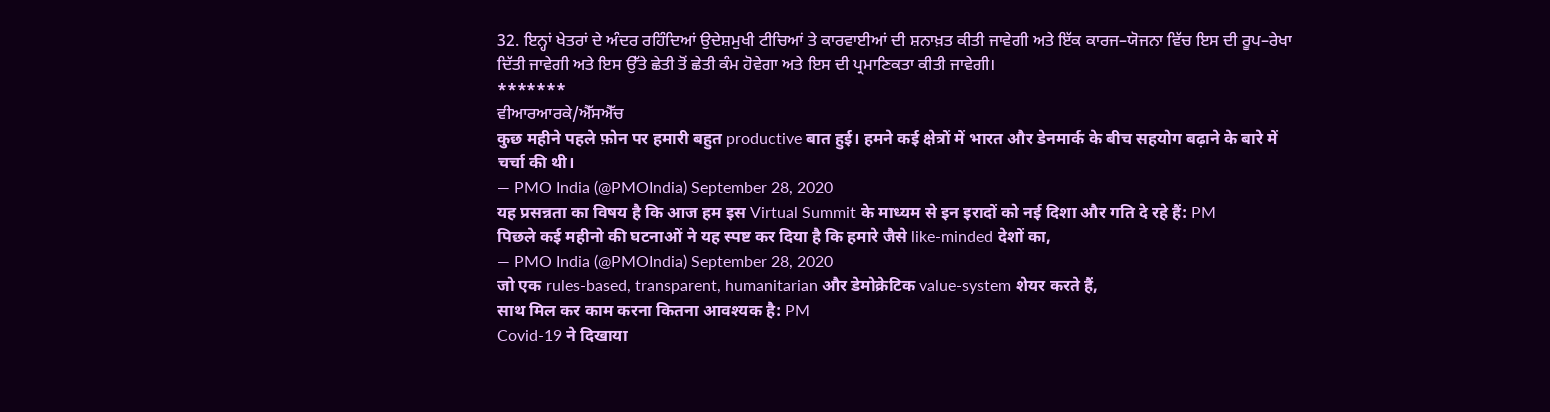32. ਇਨ੍ਹਾਂ ਖੇਤਰਾਂ ਦੇ ਅੰਦਰ ਰਹਿੰਦਿਆਂ ਉਦੇਸ਼ਮੁਖੀ ਟੀਚਿਆਂ ਤੇ ਕਾਰਵਾਈਆਂ ਦੀ ਸ਼ਨਾਖ਼ਤ ਕੀਤੀ ਜਾਵੇਗੀ ਅਤੇ ਇੱਕ ਕਾਰਜ–ਯੋਜਨਾ ਵਿੱਚ ਇਸ ਦੀ ਰੂਪ–ਰੇਖਾ ਦਿੱਤੀ ਜਾਵੇਗੀ ਅਤੇ ਇਸ ਉੱਤੇ ਛੇਤੀ ਤੋਂ ਛੇਤੀ ਕੰਮ ਹੋਵੇਗਾ ਅਤੇ ਇਸ ਦੀ ਪ੍ਰਮਾਣਿਕਤਾ ਕੀਤੀ ਜਾਵੇਗੀ।
*******
ਵੀਆਰਆਰਕੇ/ਐੱਸਐੱਚ
कुछ महीने पहले फ़ोन पर हमारी बहुत productive बात हुई। हमने कई क्षेत्रों में भारत और डेनमार्क के बीच सहयोग बढ़ाने के बारे में चर्चा की थी।
— PMO India (@PMOIndia) September 28, 2020
यह प्रसन्नता का विषय है कि आज हम इस Virtual Summit के माध्यम से इन इरादों को नई दिशा और गति दे रहे हैं: PM
पिछले कई महीनो की घटनाओं ने यह स्पष्ट कर दिया है कि हमारे जैसे like-minded देशों का,
— PMO India (@PMOIndia) September 28, 2020
जो एक rules-based, transparent, humanitarian और डेमोक्रेटिक value-system शेयर करते हैं,
साथ मिल कर काम करना कितना आवश्यक है: PM
Covid-19 ने दिखाया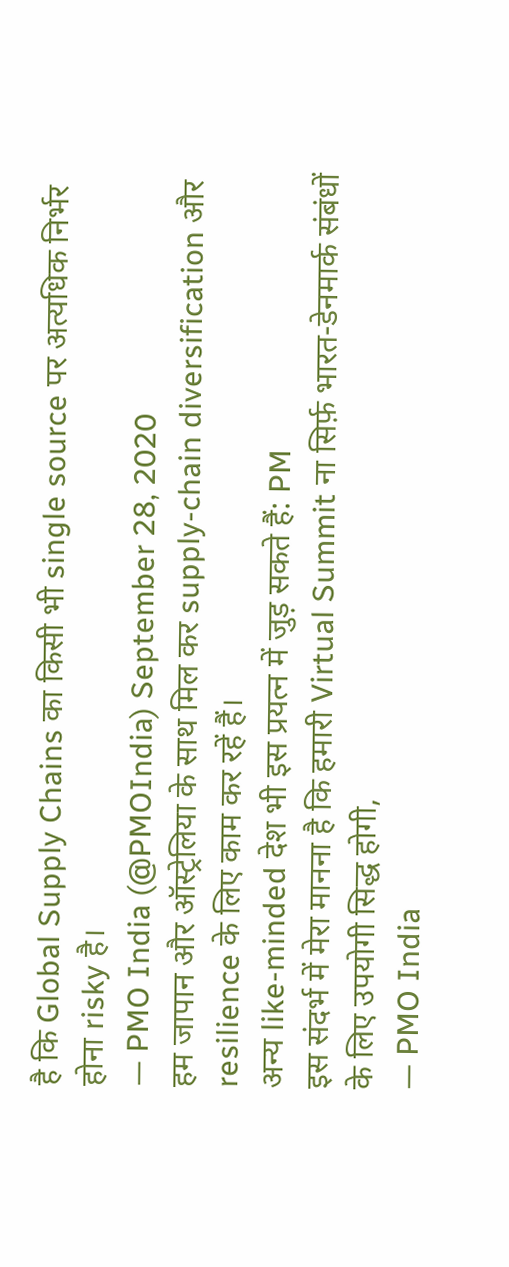है कि Global Supply Chains का किसी भी single source पर अत्यधिक निर्भर होना risky है।
— PMO India (@PMOIndia) September 28, 2020
हम जापान और ऑस्ट्रेलिया के साथ मिल कर supply-chain diversification और resilience के लिए काम कर रहें हैं।
अन्य like-minded देश भी इस प्रयत्न में जुड़ सकते हैं: PM
इस संदर्भ में मेरा मानना है कि हमारी Virtual Summit ना सिर्फ़ भारत-डेनमार्क संबंधों के लिए उपयोगी सिद्ध होगी,
— PMO India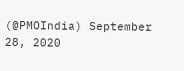(@PMOIndia) September 28, 2020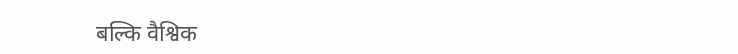बल्कि वैश्विक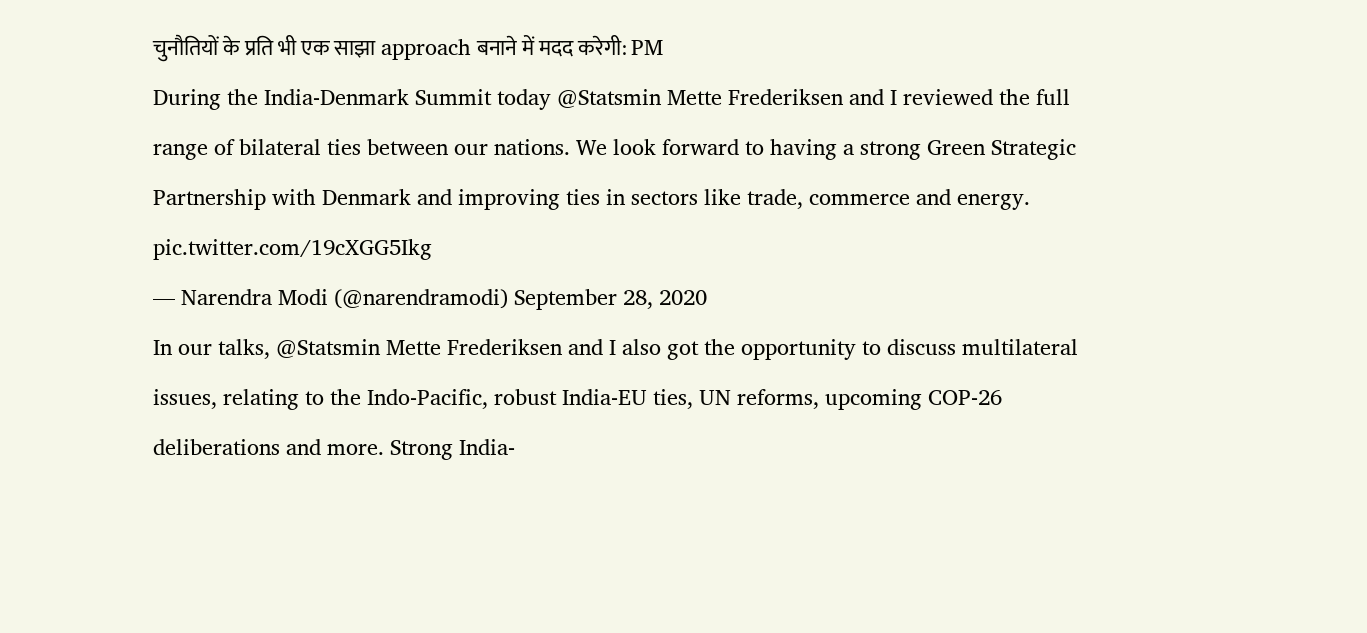चुनौतियों के प्रति भी एक साझा approach बनाने में मदद करेगी: PM
During the India-Denmark Summit today @Statsmin Mette Frederiksen and I reviewed the full range of bilateral ties between our nations. We look forward to having a strong Green Strategic Partnership with Denmark and improving ties in sectors like trade, commerce and energy. pic.twitter.com/19cXGG5Ikg
— Narendra Modi (@narendramodi) September 28, 2020
In our talks, @Statsmin Mette Frederiksen and I also got the opportunity to discuss multilateral issues, relating to the Indo-Pacific, robust India-EU ties, UN reforms, upcoming COP-26 deliberations and more. Strong India-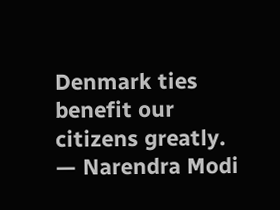Denmark ties benefit our citizens greatly.
— Narendra Modi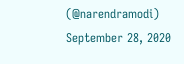(@narendramodi) September 28, 2020